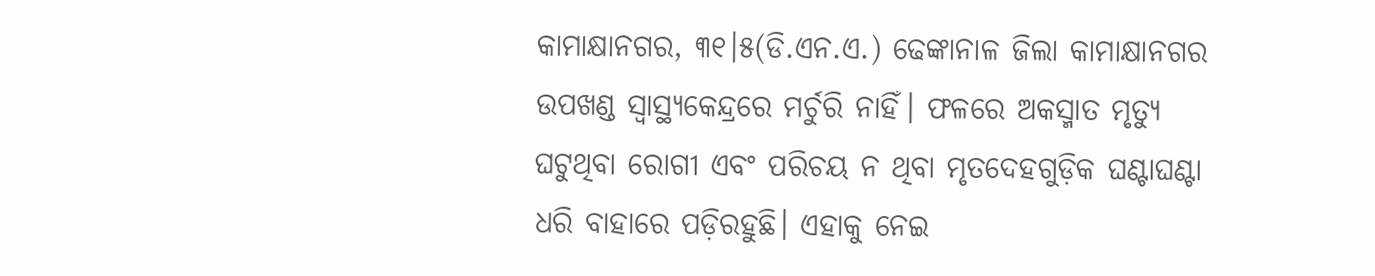କାମାକ୍ଷାନଗର, ୩୧।୫(ଡି.ଏନ.ଏ.) ଢେଙ୍କାନାଳ ଜିଲା କାମାକ୍ଷାନଗର ଉପଖଣ୍ଡ ସ୍ବାସ୍ଥ୍ୟକେନ୍ଦ୍ରରେ ମର୍ଚୁରି ନାହିଁ। ଫଳରେ ଅକସ୍ମାତ ମୃତ୍ୟୁ ଘଟୁଥିବା ରୋଗୀ ଏବଂ ପରିଚୟ ନ ଥିବା ମୃତଦେହଗୁଡ଼ିକ ଘଣ୍ଟାଘଣ୍ଟା ଧରି ବାହାରେ ପଡ଼ିରହୁଛି। ଏହାକୁ ନେଇ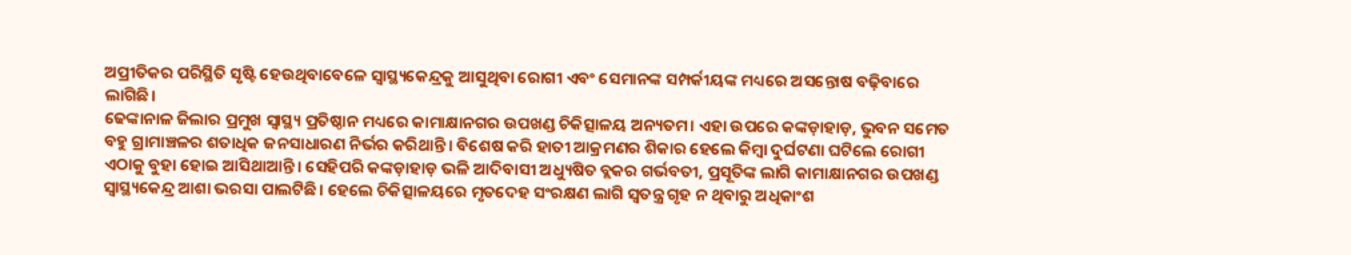ଅପ୍ରୀତିକର ପରିସ୍ଥିତି ସୃଷ୍ଟି ହେଉଥିବାବେଳେ ସ୍ବାସ୍ଥ୍ୟକେନ୍ଦ୍ରକୁ ଆସୁଥିବା ରୋଗୀ ଏବଂ ସେମାନଙ୍କ ସମ୍ପର୍କୀୟଙ୍କ ମଧ୍ୟରେ ଅସନ୍ତୋଷ ବଢ଼ିବାରେ ଲାଗିଛି।
ଢେଙ୍କାନାଳ ଜିଲାର ପ୍ରମୁଖ ସ୍ବାସ୍ଥ୍ୟ ପ୍ରତିଷ୍ଠାନ ମଧ୍ୟରେ କାମାକ୍ଷାନଗର ଉପଖଣ୍ଡ ଚିକିତ୍ସାଳୟ ଅନ୍ୟତମ। ଏହା ଉପରେ କଙ୍କଡ଼ାହାଡ଼, ଭୁବନ ସମେତ ବହୁ ଗ୍ରାମାଞ୍ଚଳର ଶତାଧିକ ଜନସାଧାରଣ ନିର୍ଭର କରିଥାନ୍ତି। ବିଶେଷ କରି ହାତୀ ଆକ୍ରମଣର ଶିକାର ହେଲେ କିମ୍ବା ଦୁର୍ଘଟଣା ଘଟିଲେ ରୋଗୀ ଏଠାକୁ ବୁହା ହୋଇ ଆସିଥାଆନ୍ତି। ସେହିପରି କଙ୍କଡ଼ାହାଡ଼ ଭଳି ଆଦିବାସୀ ଅଧ୍ୟୁଷିତ ବ୍ଲକର ଗର୍ଭବତୀ, ପ୍ରସୂତିଙ୍କ ଲାଗି କାମାକ୍ଷାନଗର ଉପଖଣ୍ଡ ସ୍ବାସ୍ଥ୍ୟକେନ୍ଦ୍ର ଆଶା ଭରସା ପାଲଟିଛି। ହେଲେ ଚିକିତ୍ସାଳୟରେ ମୃତଦେହ ସଂରକ୍ଷଣ ଲାଗି ସ୍ବତନ୍ତ୍ର ଗୃହ ନ ଥିବାରୁ ଅଧିକାଂଶ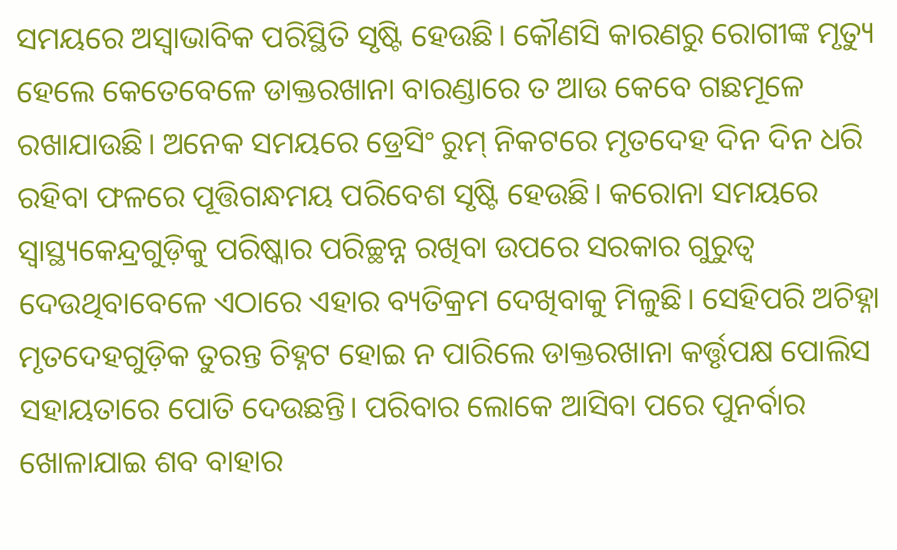ସମୟରେ ଅସ୍ବାଭାବିକ ପରିସ୍ଥିତି ସୃଷ୍ଟି ହେଉଛି। କୌଣସି କାରଣରୁ ରୋଗୀଙ୍କ ମୃତ୍ୟୁ ହେଲେ କେତେବେଳେ ଡାକ୍ତରଖାନା ବାରଣ୍ଡାରେ ତ ଆଉ କେବେ ଗଛମୂଳେ ରଖାଯାଉଛି। ଅନେକ ସମୟରେ ଡ୍ରେସିଂ ରୁମ୍ ନିକଟରେ ମୃତଦେହ ଦିନ ଦିନ ଧରି ରହିବା ଫଳରେ ପୂତ୍ତିଗନ୍ଧମୟ ପରିବେଶ ସୃଷ୍ଟି ହେଉଛି। କରୋନା ସମୟରେ ସ୍ବାସ୍ଥ୍ୟକେନ୍ଦ୍ରଗୁଡ଼ିକୁ ପରିଷ୍କାର ପରିଚ୍ଛନ୍ନ ରଖିବା ଉପରେ ସରକାର ଗୁରୁତ୍ୱ ଦେଉଥିବାବେଳେ ଏଠାରେ ଏହାର ବ୍ୟତିକ୍ରମ ଦେଖିବାକୁ ମିଳୁଛି। ସେହିପରି ଅଚିହ୍ନା ମୃତଦେହଗୁଡ଼ିକ ତୁରନ୍ତ ଚିହ୍ନଟ ହୋଇ ନ ପାରିଲେ ଡାକ୍ତରଖାନା କର୍ତ୍ତୃପକ୍ଷ ପୋଲିସ ସହାୟତାରେ ପୋତି ଦେଉଛନ୍ତି। ପରିବାର ଲୋକେ ଆସିବା ପରେ ପୁନର୍ବାର ଖୋଳାଯାଇ ଶବ ବାହାର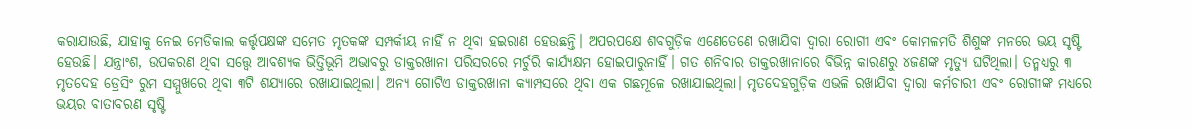କରାଯାଉଛି, ଯାହାକୁ ନେଇ ମେଡିକାଲ କର୍ତ୍ତୃପକ୍ଷଙ୍କ ସମେତ ମୃତକଙ୍କ ସମ୍ପର୍କୀୟ ନାହିଁ ନ ଥିବା ହଇରାଣ ହେଉଛନ୍ତି। ଅପରପକ୍ଷେ ଶବଗୁଡ଼ିକ ଏଣେତେଣେ ରଖାଯିବା ଦ୍ୱାରା ରୋଗୀ ଏବଂ କୋମଳମତି ଶିଶୁଙ୍କ ମନରେ ଭୟ ସୃଷ୍ଟି ହେଉଛି। ଯନ୍ତ୍ରାଂଶ, ଉପକରଣ ଥିବା ସତ୍ତ୍ୱେ ଆବଶ୍ୟକ ଭିତ୍ତିଭୂମି ଅଭାବରୁ ଡାକ୍ତରଖାନା ପରିସରରେ ମର୍ଚୁରି କାର୍ଯ୍ୟକ୍ଷମ ହୋଇପାରୁନାହିଁ। ଗତ ଶନିବାର ଡାକ୍ତରଖାନାରେ ବିଭିନ୍ନ କାରଣରୁ ୪ଜଣଙ୍କ ମୃତ୍ୟୁ ଘଟିଥିଲା। ତନ୍ମଧ୍ୟରୁ ୩ ମୃତଦେହ ଡ୍ରେସିଂ ରୁମ ସମ୍ମୁଖରେ ଥିବା ୩ଟି ଶଯ୍ୟାରେ ରଖାଯାଇଥିଲା। ଅନ୍ୟ ଗୋଟିଏ ଡାକ୍ତରଖାନା କ୍ୟାମ୍ପସରେ ଥିବା ଏକ ଗଛମୂଳେ ରଖାଯାଇଥିଲା। ମୃତଦେହଗୁଡ଼ିକ ଏଭଳି ରଖାଯିବା ଦ୍ୱାରା କର୍ମଚାରୀ ଏବଂ ରୋଗୀଙ୍କ ମଧ୍ୟରେ ଭୟର ବାତାବରଣ ସୃଷ୍ଟି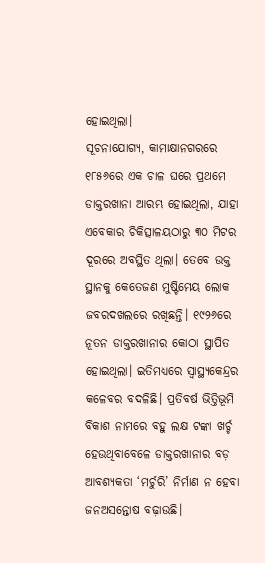ହୋଇଥିଲା।
ସୂଚନାଯୋଗ୍ୟ, କାମାକ୍ଷାନଗରରେ ୧୮୫୬ରେ ଏକ ଚାଳ ଘରେ ପ୍ରଥମେ ଡାକ୍ତରଖାନା ଆରମ୍ଭ ହୋଇଥିଲା, ଯାହା ଏବେକାର ଚିକିତ୍ସାଳୟଠାରୁ ୩୦ ମିଟର ଦୂରରେ ଅବସ୍ଥିତ ଥିଲା। ତେବେ ଉକ୍ତ ସ୍ଥାନକୁ କେତେଜଣ ମୁଷ୍ଟିମେୟ ଲୋକ ଜବରଦଖଲରେ ରଖିଛନ୍ତି। ୧୯୨୬ରେ ନୂତନ ଡାକ୍ତରଖାନାର କୋଠା ସ୍ଥାପିତ ହୋଇଥିଲା। ଇତିମଧ୍ୟରେ ସ୍ବାସ୍ଥ୍ୟକେନ୍ଦ୍ରର କଳେବର ବଦଳିଛି। ପ୍ରତିବର୍ଷ ଭିତ୍ତିଭୂମି ବିକାଶ ନାମରେ ବହୁ ଲକ୍ଷ ଟଙ୍କା ଖର୍ଚ୍ଚ ହେଉଥିବାବେଳେ ଡାକ୍ତରଖାନାର ବଡ଼ ଆବଶ୍ୟକତା ‘ମର୍ଚୁରି’ ନିର୍ମାଣ ନ ହେବା ଜନଅସନ୍ତୋଷ ବଢ଼ାଉଛି।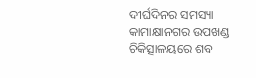ଦୀର୍ଘଦିନର ସମସ୍ୟା
କାମାକ୍ଷାନଗର ଉପଖଣ୍ଡ ଚିକିତ୍ସାଳୟରେ ଶବ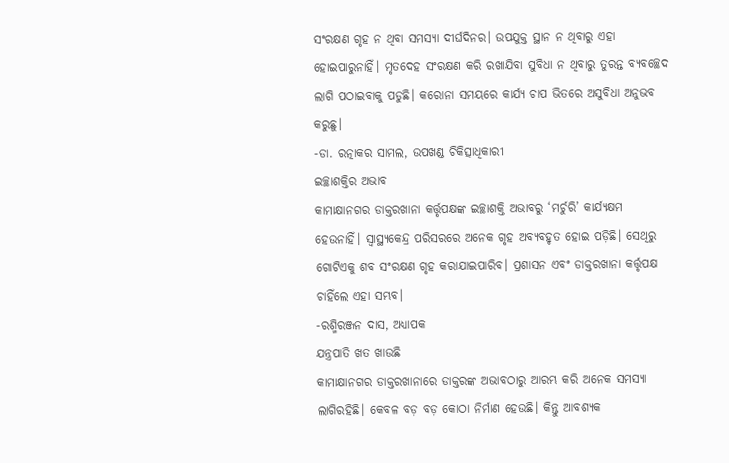ସଂରକ୍ଷଣ ଗୃହ ନ ଥିବା ସମସ୍ୟା ଦୀର୍ଘଦିନର। ଉପଯୁକ୍ତ ସ୍ଥାନ ନ ଥିବାରୁ ଏହା ହୋଇପାରୁନାହିଁ। ମୃତଦେହ ସଂରକ୍ଷଣ କରି ରଖାଯିବା ସୁବିଧା ନ ଥିବାରୁ ତୁରନ୍ତ ବ୍ୟବଚ୍ଛେଦ ଲାଗି ପଠାଇବାକୁ ପଡୁଛି। କରୋନା ସମୟରେ କାର୍ଯ୍ୟ ଚାପ ଭିତରେ ଅସୁବିଧା ଅନୁଭବ କରୁଛୁ।
-ଡା. ରତ୍ନାକର ସାମଲ, ଉପଖଣ୍ଡ ଚିକିତ୍ସାଧିକାରୀ
ଇଚ୍ଛାଶକ୍ତିର ଅଭାବ
କାମାକ୍ଷାନଗର ଡାକ୍ତରଖାନା କର୍ତ୍ତୃପକ୍ଷଙ୍କ ଇଚ୍ଛାଶକ୍ତି ଅଭାବରୁ ‘ମର୍ଚୁରି’ କାର୍ଯ୍ୟକ୍ଷମ ହେଉନାହିଁ। ସ୍ବାସ୍ଥ୍ୟକେନ୍ଦ୍ର ପରିସରରେ ଅନେକ ଗୃହ ଅବ୍ୟବହୃତ ହୋଇ ପଡ଼ିଛି। ସେଥିରୁ ଗୋଟିଏକୁ ଶବ ସଂରକ୍ଷଣ ଗୃହ କରାଯାଇପାରିବ। ପ୍ରଶାସନ ଏବଂ ଡାକ୍ତରଖାନା କର୍ତ୍ତୃପକ୍ଷ ଚାହିଁଲେ ଏହା ସମ୍ଭବ।
-ରଶ୍ମିରଞ୍ଜନ ଦାସ, ଅଧ୍ୟାପକ
ଯନ୍ତ୍ରପାତି ଖତ ଖାଉଛି
କାମାକ୍ଷାନଗର ଡାକ୍ତରଖାନାରେ ଡାକ୍ତରଙ୍କ ଅଭାବଠାରୁ ଆରମ୍ଭ କରି ଅନେକ ସମସ୍ୟା ଲାଗିରହିଛି। କେବଳ ବଡ଼ ବଡ଼ କୋଠା ନିର୍ମାଣ ହେଉଛି। କିନ୍ତୁ ଆବଶ୍ୟକ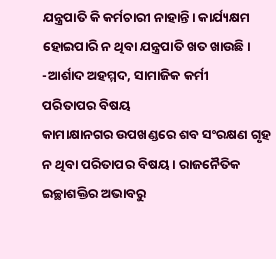ଯନ୍ତ୍ରପାତି କି କର୍ମଚାରୀ ନାହାନ୍ତି। କାର୍ଯ୍ୟକ୍ଷମ ହୋଇପାରି ନ ଥିବା ଯନ୍ତ୍ରପାତି ଖତ ଖାଉଛି।
-ଆର୍ଶାଦ ଅହମ୍ମଦ, ସାମାଜିକ କର୍ମୀ
ପରିତାପର ବିଷୟ
କାମାକ୍ଷାନଗର ଉପଖଣ୍ଡରେ ଶବ ସଂରକ୍ଷଣ ଗୃହ ନ ଥିବା ପରିତାପର ବିଷୟ। ରାଜନୈତିକ ଇଚ୍ଛାଶକ୍ତିର ଅଭାବରୁ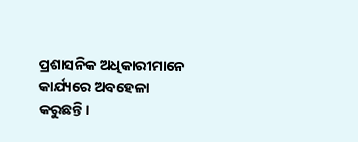ପ୍ରଶାସନିକ ଅଧିକାରୀମାନେ କାର୍ଯ୍ୟରେ ଅବହେଳା କରୁଛନ୍ତି।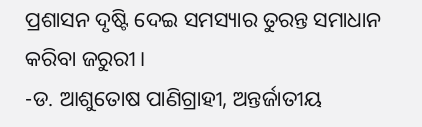ପ୍ରଶାସନ ଦୃଷ୍ଟି ଦେଇ ସମସ୍ୟାର ତୁରନ୍ତ ସମାଧାନ କରିବା ଜରୁରୀ।
-ଡ. ଆଶୁତୋଷ ପାଣିଗ୍ରାହୀ, ଅନ୍ତର୍ଜାତୀୟ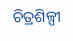ଚିତ୍ରଶିଳ୍ପୀ